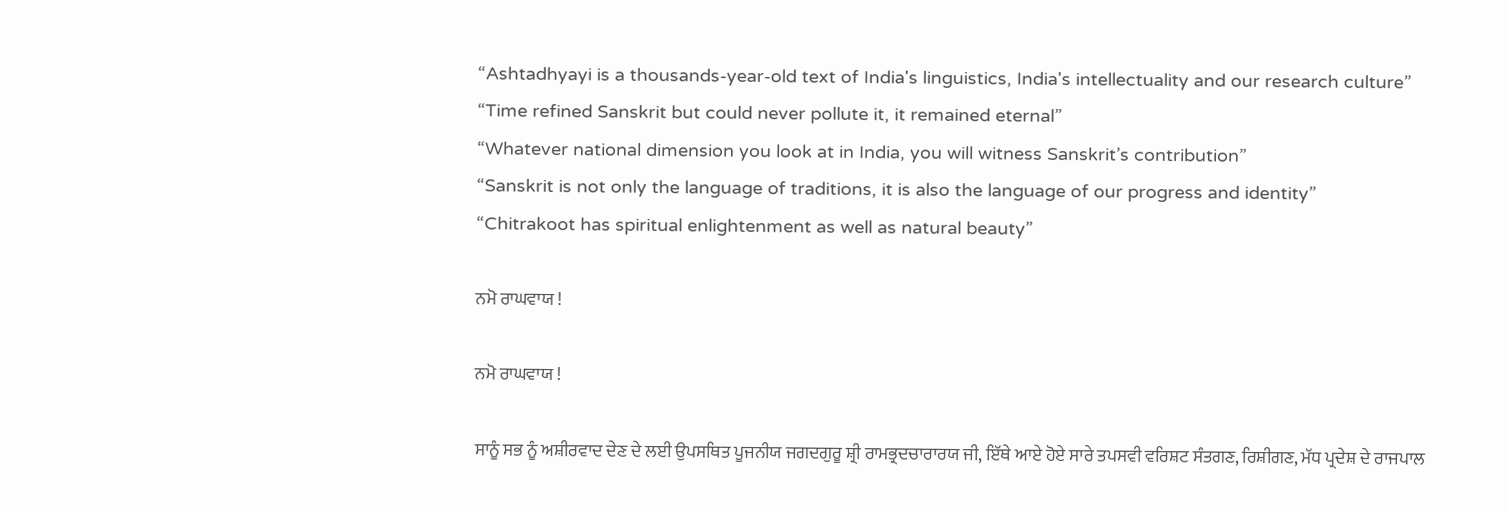“Ashtadhyayi is a thousands-year-old text of India's linguistics, India's intellectuality and our research culture”
“Time refined Sanskrit but could never pollute it, it remained eternal”
“Whatever national dimension you look at in India, you will witness Sanskrit’s contribution”
“Sanskrit is not only the language of traditions, it is also the language of our progress and identity”
“Chitrakoot has spiritual enlightenment as well as natural beauty”

ਨਮੋ ਰਾਘਵਾਯ !

ਨਮੋ ਰਾਘਵਾਯ !

ਸਾਨੂੰ ਸਭ ਨੂੰ ਅਸ਼ੀਰਵਾਦ ਦੇਣ ਦੇ ਲਈ ਉਪਸਥਿਤ ਪੂਜਨੀਯ ਜਗਦਗੁਰੂ ਸ਼੍ਰੀ ਰਾਮਭ੍ਰਦਚਾਰਾਰਯ ਜੀ, ਇੱਥੇ ਆਏ ਹੋਏ ਸਾਰੇ ਤਪਸਵੀ ਵਰਿਸ਼ਟ ਸੰਤਗਣ, ਰਿਸ਼ੀਗਣ, ਮੱਧ ਪ੍ਰਦੇਸ਼ ਦੇ ਰਾਜਪਾਲ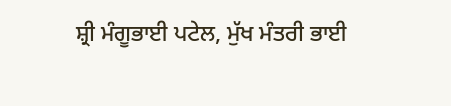ਸ਼੍ਰੀ ਮੰਗੂਭਾਈ ਪਟੇਲ, ਮੁੱਖ ਮੰਤਰੀ ਭਾਈ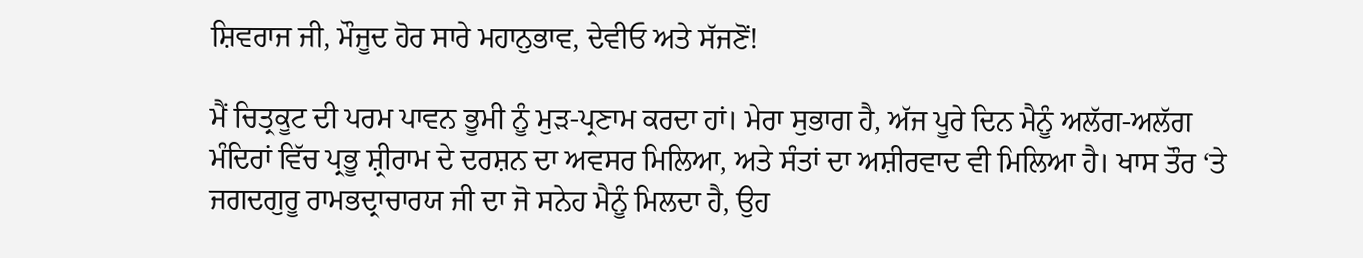ਸ਼ਿਵਰਾਜ ਜੀ, ਮੌਜੂਦ ਹੋਰ ਸਾਰੇ ਮਹਾਨੁਭਾਵ, ਦੇਵੀਓ ਅਤੇ ਸੱਜਣੋਂ!

ਮੈਂ ਚਿਤ੍ਰਕੂਟ ਦੀ ਪਰਮ ਪਾਵਨ ਭੂਮੀ ਨੂੰ ਮੁੜ-ਪ੍ਰਣਾਮ ਕਰਦਾ ਹਾਂ। ਮੇਰਾ ਸੁਭਾਗ ਹੈ, ਅੱਜ ਪੂਰੇ ਦਿਨ ਮੈਨੂੰ ਅਲੱਗ-ਅਲੱਗ ਮੰਦਿਰਾਂ ਵਿੱਚ ਪ੍ਰਭੂ ਸ਼੍ਰੀਰਾਮ ਦੇ ਦਰਸ਼ਨ ਦਾ ਅਵਸਰ ਮਿਲਿਆ, ਅਤੇ ਸੰਤਾਂ ਦਾ ਅਸ਼ੀਰਵਾਦ ਵੀ ਮਿਲਿਆ ਹੈ। ਖਾਸ ਤੌਰ ‘ਤੇ ਜਗਦਗੁਰੂ ਰਾਮਭਦ੍ਰਾਚਾਰਯ ਜੀ ਦਾ ਜੋ ਸਨੇਹ ਮੈਨੂੰ ਮਿਲਦਾ ਹੈ, ਉਹ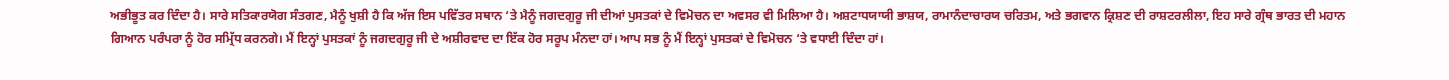ਅਭੀਭੂਤ ਕਰ ਦਿੰਦਾ ਹੈ। ਸਾਰੇ ਸਤਿਕਾਰਯੋਗ ਸੰਤਗਣ, ਮੈਨੂੰ ਖੁਸ਼ੀ ਹੈ ਕਿ ਅੱਜ ਇਸ ਪਵਿੱਤਰ ਸਥਾਨ ‘ਤੇ ਮੈਨੂੰ ਜਗਦਗੁਰੂ ਜੀ ਦੀਆਂ ਪੁਸਤਕਾਂ ਦੇ ਵਿਮੋਚਨ ਦਾ ਅਵਸਰ ਵੀ ਮਿਲਿਆ ਹੈ। ਅਸ਼ਟਾਧਯਾਯੀ ਭਾਸ਼ਯ, ਰਾਮਾਨੰਦਾਚਾਰਯ ਚਰਿਤਮ, ਅਤੇ ਭਗਵਾਨ ਕ੍ਰਿਸ਼ਣ ਦੀ ਰਾਸ਼ਟਰਲੀਲਾ, ਇਹ ਸਾਰੇ ਗ੍ਰੰਥ ਭਾਰਤ ਦੀ ਮਹਾਨ ਗਿਆਨ ਪਰੰਪਰਾ ਨੂੰ ਹੋਰ ਸਮ੍ਰਿੱਧ ਕਰਨਗੇ। ਮੈਂ ਇਨ੍ਹਾਂ ਪੁਸਤਕਾਂ ਨੂੰ ਜਗਦਗੁਰੂ ਜੀ ਦੇ ਅਸ਼ੀਰਵਾਦ ਦਾ ਇੱਕ ਹੋਰ ਸਰੂਪ ਮੰਨਦਾ ਹਾਂ। ਆਪ ਸਭ ਨੂੰ ਮੈਂ ਇਨ੍ਹਾਂ ਪੁਸਤਕਾਂ ਦੇ ਵਿਮੋਚਨ ‘ਤੇ ਵਧਾਈ ਦਿੰਦਾ ਹਾਂ।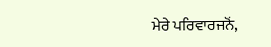ਮੇਰੇ ਪਰਿਵਾਰਜਨੋਂ,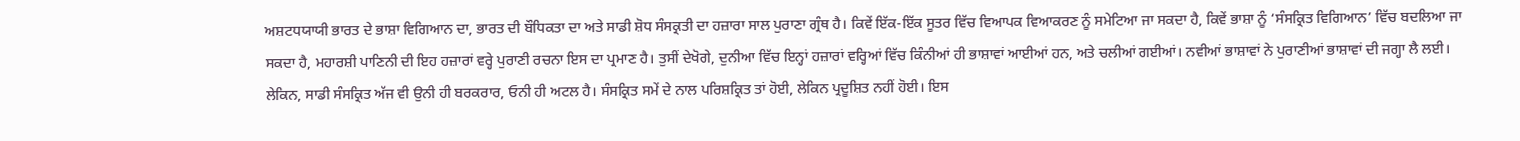ਅਸ਼ਟਧਯਾਯੀ ਭਾਰਤ ਦੇ ਭਾਸ਼ਾ ਵਿਗਿਆਨ ਦਾ, ਭਾਰਤ ਦੀ ਬੌਧਿਕਤਾ ਦਾ ਅਤੇ ਸਾਡੀ ਸ਼ੋਧ ਸੰਸਕ੍ਰਤੀ ਦਾ ਹਜ਼ਾਰਾ ਸਾਲ ਪੁਰਾਣਾ ਗ੍ਰੰਥ ਹੈ। ਕਿਵੇਂ ਇੱਕ-ਇੱਕ ਸੂਤਰ ਵਿੱਚ ਵਿਆਪਕ ਵਿਆਕਰਣ ਨੂੰ ਸਮੇਟਿਆ ਜਾ ਸਕਦਾ ਹੈ, ਕਿਵੇਂ ਭਾਸ਼ਾ ਨੂੰ ‘ਸੰਸਕ੍ਰਿਤ ਵਿਗਿਆਨ’ ਵਿੱਚ ਬਦਲਿਆ ਜਾ ਸਕਦਾ ਹੈ, ਮਹਾਰਸ਼ੀ ਪਾਣਿਨੀ ਦੀ ਇਹ ਹਜ਼ਾਰਾਂ ਵਰ੍ਹੇ ਪੁਰਾਣੀ ਰਚਨਾ ਇਸ ਦਾ ਪ੍ਰਮਾਣ ਹੈ। ਤੁਸੀਂ ਦੇਖੋਗੇ, ਦੁਨੀਆ ਵਿੱਚ ਇਨ੍ਹਾਂ ਹਜ਼ਾਰਾਂ ਵਰ੍ਹਿਆਂ ਵਿੱਚ ਕਿੰਨੀਆਂ ਹੀ ਭਾਸ਼ਾਵਾਂ ਆਈਆਂ ਹਨ, ਅਤੇ ਚਲੀਆਂ ਗਈਆਂ। ਨਵੀਆਂ ਭਾਸ਼ਾਵਾਂ ਨੇ ਪੁਰਾਣੀਆਂ ਭਾਸ਼ਾਵਾਂ ਦੀ ਜਗ੍ਹਾ ਲੈ ਲਈ। ਲੇਕਿਨ, ਸਾਡੀ ਸੰਸਕ੍ਰਿਤ ਅੱਜ ਵੀ ਉਨੀ ਹੀ ਬਰਕਰਾਰ, ਓਨੀ ਹੀ ਅਟਲ ਹੈ। ਸੰਸਕ੍ਰਿਤ ਸਮੇਂ ਦੇ ਨਾਲ ਪਰਿਸ਼ਕ੍ਰਿਤ ਤਾਂ ਹੋਈ, ਲੇਕਿਨ ਪ੍ਰਦੂਸ਼ਿਤ ਨਹੀਂ ਹੋਈ। ਇਸ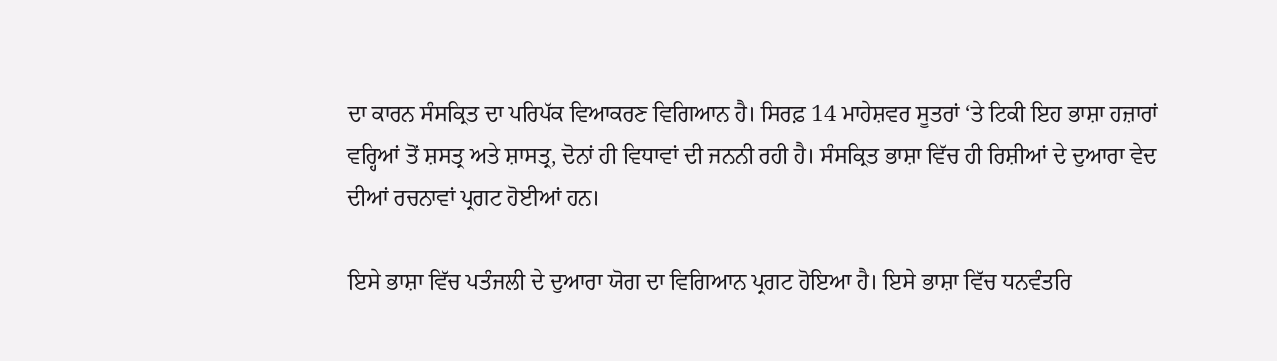ਦਾ ਕਾਰਨ ਸੰਸਕ੍ਰਿਤ ਦਾ ਪਰਿਪੱਕ ਵਿਆਕਰਣ ਵਿਗਿਆਨ ਹੈ। ਸਿਰਫ਼ 14 ਮਾਹੇਸ਼ਵਰ ਸੂਤਰਾਂ ‘ਤੇ ਟਿਕੀ ਇਹ ਭਾਸ਼ਾ ਹਜ਼ਾਰਾਂ ਵਰ੍ਹਿਆਂ ਤੋਂ ਸ਼ਸਤ੍ਰ ਅਤੇ ਸ਼ਾਸਤ੍ਰ, ਦੋਨਾਂ ਹੀ ਵਿਧਾਵਾਂ ਦੀ ਜਨਨੀ ਰਹੀ ਹੈ। ਸੰਸਕ੍ਰਿਤ ਭਾਸ਼ਾ ਵਿੱਚ ਹੀ ਰਿਸ਼ੀਆਂ ਦੇ ਦੁਆਰਾ ਵੇਦ ਦੀਆਂ ਰਚਨਾਵਾਂ ਪ੍ਰਗਟ ਹੋਈਆਂ ਹਨ।

ਇਸੇ ਭਾਸ਼ਾ ਵਿੱਚ ਪਤੰਜਲੀ ਦੇ ਦੁਆਰਾ ਯੋਗ ਦਾ ਵਿਗਿਆਨ ਪ੍ਰਗਟ ਹੋਇਆ ਹੈ। ਇਸੇ ਭਾਸ਼ਾ ਵਿੱਚ ਧਨਵੰਤਰਿ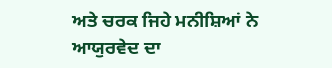ਅਤੇ ਚਰਕ ਜਿਹੇ ਮਨੀਸ਼ਿਆਂ ਨੇ ਆਯੁਰਵੇਦ ਦਾ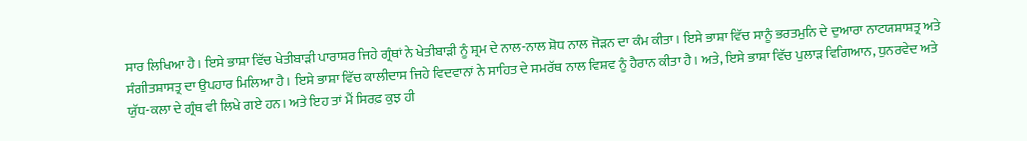ਸਾਰ ਲਿਖਿਆ ਹੈ। ਇਸੇ ਭਾਸ਼ਾ ਵਿੱਚ ਖੇਤੀਬਾੜੀ ਪਾਰਾਸ਼ਰ ਜਿਹੇ ਗ੍ਰੰਥਾਂ ਨੇ ਖੇਤੀਬਾੜੀ ਨੂੰ ਸ਼੍ਰਮ ਦੇ ਨਾਲ-ਨਾਲ ਸ਼ੋਧ ਨਾਲ ਜੋੜਨ ਦਾ ਕੰਮ ਕੀਤਾ। ਇਸੇ ਭਾਸ਼ਾ ਵਿੱਚ ਸਾਨੂੰ ਭਰਤਮੁਨਿ ਦੇ ਦੁਆਰਾ ਨਾਟਯਸ਼ਾਸ਼ਤ੍ਰ ਅਤੇ ਸੰਗੀਤਸ਼ਾਸਤ੍ਰ ਦਾ ਉਪਹਾਰ ਮਿਲਿਆ ਹੈ। ਇਸੇ ਭਾਸ਼ਾ ਵਿੱਚ ਕਾਲੀਦਾਸ ਜਿਹੇ ਵਿਦਵਾਨਾਂ ਨੇ ਸਾਹਿਤ ਦੇ ਸਮਰੱਥ ਨਾਲ ਵਿਸ਼ਵ ਨੂੰ ਹੈਰਾਨ ਕੀਤਾ ਹੈ। ਅਤੇ, ਇਸੇ ਭਾਸ਼ਾ ਵਿੱਚ ਪੁਲਾੜ ਵਿਗਿਆਨ, ਧੁਨਰਵੇਦ ਅਤੇ ਯੁੱਧ-ਕਲਾ ਦੇ ਗ੍ਰੰਥ ਵੀ ਲਿਖੇ ਗਏ ਹਨ। ਅਤੇ ਇਹ ਤਾਂ ਮੈਂ ਸਿਰਫ਼ ਕੁਝ ਹੀ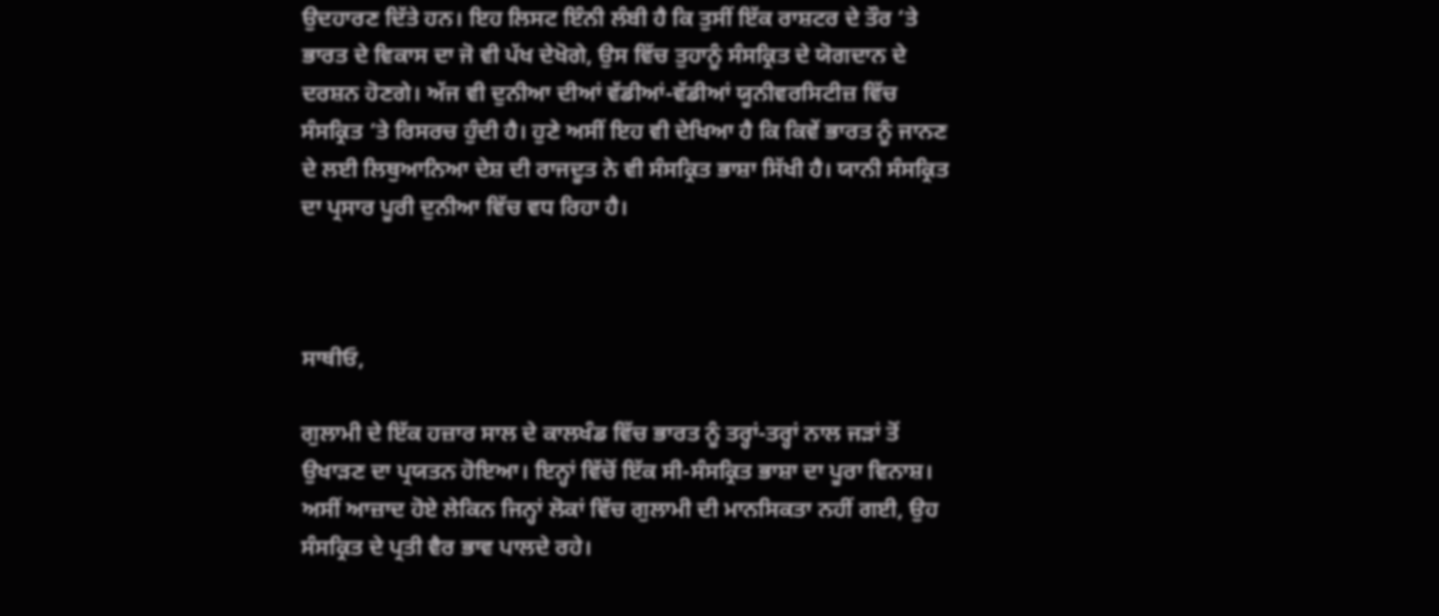ਉਦਹਾਰਣ ਦਿੱਤੇ ਹਨ। ਇਹ ਲਿਸਟ ਇੰਨੀ ਲੰਬੀ ਹੈ ਕਿ ਤੁਸੀਂ ਇੱਕ ਰਾਸ਼ਟਰ ਦੇ ਤੌਰ ‘ਤੇ ਭਾਰਤ ਦੇ ਵਿਕਾਸ ਦਾ ਜੋ ਵੀ ਪੱਖ ਦੇਖੋਗੇ, ਉਸ ਵਿੱਚ ਤੁਹਾਨੂੰ ਸੰਸਕ੍ਰਿਤ ਦੇ ਯੋਗਦਾਨ ਦੇ ਦਰਸ਼ਨ ਹੋਣਗੇ। ਅੱਜ ਵੀ ਦੁਨੀਆ ਦੀਆਂ ਵੱਡੀਆਂ-ਵੱਡੀਆਂ ਯੂਨੀਵਰਸਿਟੀਜ਼ ਵਿੱਚ ਸੰਸਕ੍ਰਿਤ ‘ਤੇ ਰਿਸਰਚ ਹੁੰਦੀ ਹੈ। ਹੁਣੇ ਅਸੀਂ ਇਹ ਵੀ ਦੇਖਿਆ ਹੈ ਕਿ ਕਿਵੇਂ ਭਾਰਤ ਨੂੰ ਜਾਨਣ ਦੇ ਲਈ ਲਿਥੁਆਨਿਆ ਦੇਸ਼ ਦੀ ਰਾਜਦੂਤ ਨੇ ਵੀ ਸੰਸਕ੍ਰਿਤ ਭਾਸ਼ਾ ਸਿੱਖੀ ਹੈ। ਯਾਨੀ ਸੰਸਕ੍ਰਿਤ ਦਾ ਪ੍ਰਸਾਰ ਪੂਰੀ ਦੁਨੀਆ ਵਿੱਚ ਵਧ ਰਿਹਾ ਹੈ।



ਸਾਥੀਓ,

ਗੁਲਾਮੀ ਦੇ ਇੱਕ ਹਜ਼ਾਰ ਸਾਲ ਦੇ ਕਾਲਖੰਡ ਵਿੱਚ ਭਾਰਤ ਨੂੰ ਤਰ੍ਹਾਂ-ਤਰ੍ਹਾਂ ਨਾਲ ਜੜਾਂ ਤੋਂ ਉਖਾੜਣ ਦਾ ਪ੍ਰਯਤਨ ਹੋਇਆ। ਇਨ੍ਹਾਂ ਵਿੱਚੋਂ ਇੱਕ ਸੀ-ਸੰਸਕ੍ਰਿਤ ਭਾਸ਼ਾ ਦਾ ਪੂਰਾ ਵਿਨਾਸ਼। ਅਸੀਂ ਆਜ਼ਾਦ ਹੋਏ ਲੇਕਿਨ ਜਿਨ੍ਹਾਂ ਲੋਕਾਂ ਵਿੱਚ ਗੁਲਾਮੀ ਦੀ ਮਾਨਸਿਕਤਾ ਨਹੀਂ ਗਈ, ਉਹ ਸੰਸਕ੍ਰਿਤ ਦੇ ਪ੍ਰਤੀ ਵੈਰ ਭਾਵ ਪਾਲਦੇ ਰਹੇ।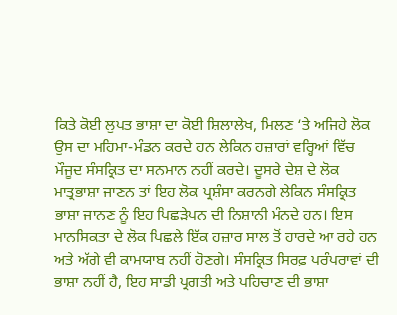ਕਿਤੇ ਕੋਈ ਲੁਪਤ ਭਾਸ਼ਾ ਦਾ ਕੋਈ ਸ਼ਿਲਾਲੇਖ, ਮਿਲਣ ‘ਤੇ ਅਜਿਹੇ ਲੋਕ ਉਸ ਦਾ ਮਹਿਮਾ-ਮੰਡਨ ਕਰਦੇ ਹਨ ਲੇਕਿਨ ਹਜ਼ਾਰਾਂ ਵਰ੍ਹਿਆਂ ਵਿੱਚ ਮੌਜੂਦ ਸੰਸਕ੍ਰਿਤ ਦਾ ਸਨਮਾਨ ਨਹੀਂ ਕਰਦੇ। ਦੂਸਰੇ ਦੇਸ਼ ਦੇ ਲੋਕ ਮਾਤ੍ਰਭਾਸ਼ਾ ਜਾਣਨ ਤਾਂ ਇਹ ਲੋਕ ਪ੍ਰਸ਼ੰਸਾ ਕਰਨਗੇ ਲੇਕਿਨ ਸੰਸਕ੍ਰਿਤ ਭਾਸ਼ਾ ਜਾਨਣ ਨੂੰ ਇਹ ਪਿਛੜੇਪਨ ਦੀ ਨਿਸ਼ਾਨੀ ਮੰਨਦੇ ਹਨ। ਇਸ ਮਾਨਸਿਕਤਾ ਦੇ ਲੋਕ ਪਿਛਲੇ ਇੱਕ ਹਜ਼ਾਰ ਸਾਲ ਤੋਂ ਹਾਰਦੇ ਆ ਰਹੇ ਹਨ ਅਤੇ ਅੱਗੇ ਵੀ ਕਾਮਯਾਬ ਨਹੀਂ ਹੋਣਗੇ। ਸੰਸਕ੍ਰਿਤ ਸਿਰਫ਼ ਪਰੰਪਰਾਵਾਂ ਦੀ ਭਾਸ਼ਾ ਨਹੀਂ ਹੈ, ਇਹ ਸਾਡੀ ਪ੍ਰਗਤੀ ਅਤੇ ਪਹਿਚਾਣ ਦੀ ਭਾਸ਼ਾ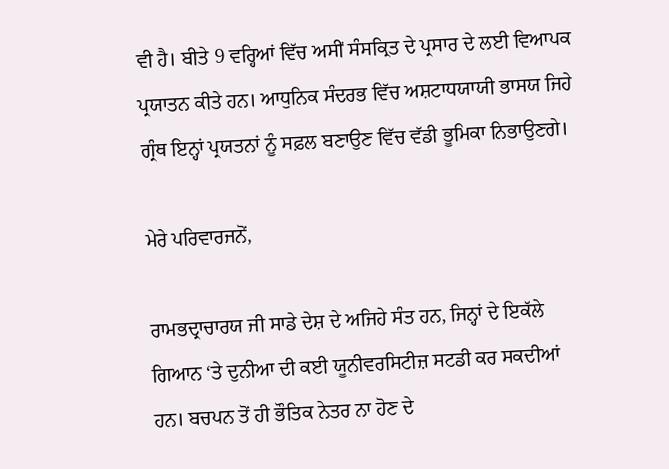ਵੀ ਹੈ। ਬੀਤੇ 9 ਵਰ੍ਹਿਆਂ ਵਿੱਚ ਅਸੀਂ ਸੰਸਕ੍ਰਿਤ ਦੇ ਪ੍ਰਸਾਰ ਦੇ ਲਈ ਵਿਆਪਕ ਪ੍ਰਯਾਤਨ ਕੀਤੇ ਹਨ। ਆਧੁਨਿਕ ਸੰਦਰਭ ਵਿੱਚ ਅਸ਼ਟਾਧਯਾਯੀ ਭਾਸਯ ਜਿਹੇ ਗ੍ਰੰਥ ਇਨ੍ਹਾਂ ਪ੍ਰਯਤਨਾਂ ਨੂੰ ਸਫ਼ਲ ਬਣਾਉਣ ਵਿੱਚ ਵੱਡੀ ਭੂਮਿਕਾ ਨਿਭਾਉਣਗੇ।

ਮੇਰੇ ਪਰਿਵਾਰਜਨੋਂ,

ਰਾਮਭਦ੍ਰਾਚਾਰਯ ਜੀ ਸਾਡੇ ਦੇਸ਼ ਦੇ ਅਜਿਹੇ ਸੰਤ ਹਨ, ਜਿਨ੍ਹਾਂ ਦੇ ਇਕੱਲੇ ਗਿਆਨ ‘ਤੇ ਦੁਨੀਆ ਦੀ ਕਈ ਯੂਨੀਵਰਸਿਟੀਜ਼ ਸਟਡੀ ਕਰ ਸਕਦੀਆਂ ਹਨ। ਬਚਪਨ ਤੋਂ ਹੀ ਭੌਤਿਕ ਨੇਤਰ ਨਾ ਹੋਣ ਦੇ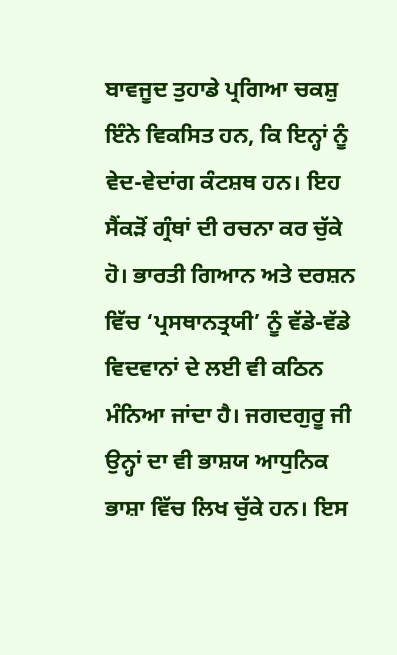ਬਾਵਜੂਦ ਤੁਹਾਡੇ ਪ੍ਰਗਿਆ ਚਕਸ਼ੁ ਇੰਨੇ ਵਿਕਸਿਤ ਹਨ, ਕਿ ਇਨ੍ਹਾਂ ਨੂੰ ਵੇਦ-ਵੇਦਾਂਗ ਕੰਟਸ਼ਥ ਹਨ। ਇਹ ਸੈਂਕੜੋਂ ਗ੍ਰੰਥਾਂ ਦੀ ਰਚਨਾ ਕਰ ਚੁੱਕੇ ਹੋ। ਭਾਰਤੀ ਗਿਆਨ ਅਤੇ ਦਰਸ਼ਨ ਵਿੱਚ ‘ਪ੍ਰਸਥਾਨਤ੍ਰਯੀ’ ਨੂੰ ਵੱਡੇ-ਵੱਡੇ ਵਿਦਵਾਨਾਂ ਦੇ ਲਈ ਵੀ ਕਠਿਨ ਮੰਨਿਆ ਜਾਂਦਾ ਹੈ। ਜਗਦਗੁਰੂ ਜੀ ਉਨ੍ਹਾਂ ਦਾ ਵੀ ਭਾਸ਼ਯ ਆਧੁਨਿਕ ਭਾਸ਼ਾ ਵਿੱਚ ਲਿਖ ਚੁੱਕੇ ਹਨ। ਇਸ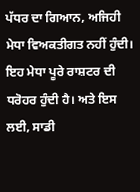ਪੱਧਰ ਦਾ ਗਿਆਨ, ਅਜਿਹੀ ਮੇਧਾ ਵਿਅਕਤੀਗਤ ਨਹੀਂ ਹੁੰਦੀ। ਇਹ ਮੇਧਾ ਪੂਰੇ ਰਾਸ਼ਟਰ ਦੀ ਧਰੋਹਰ ਹੁੰਦੀ ਹੈ। ਅਤੇ ਇਸ ਲਈ, ਸਾਡੀ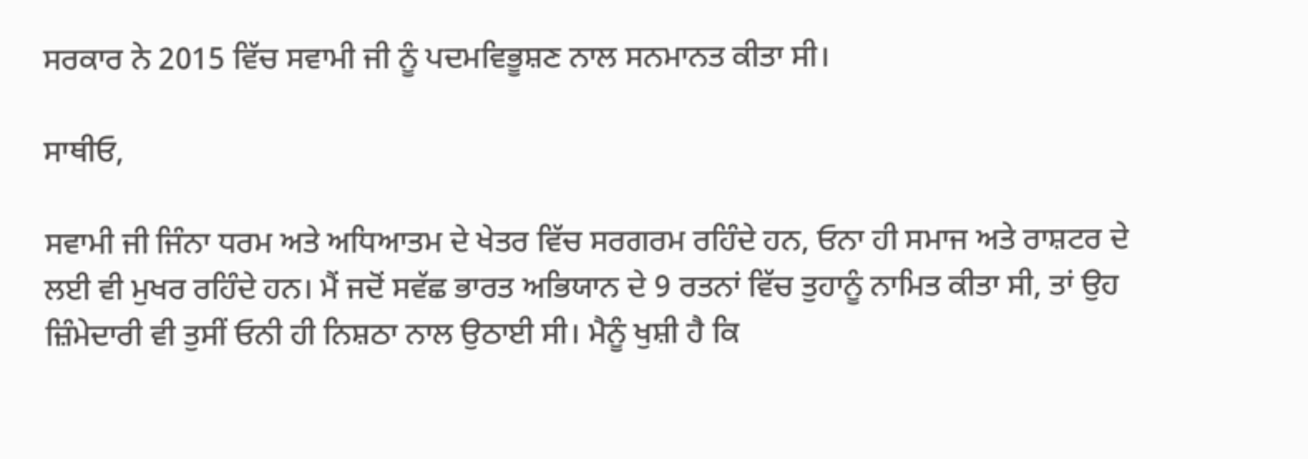ਸਰਕਾਰ ਨੇ 2015 ਵਿੱਚ ਸਵਾਮੀ ਜੀ ਨੂੰ ਪਦਮਵਿਭੂਸ਼ਣ ਨਾਲ ਸਨਮਾਨਤ ਕੀਤਾ ਸੀ।

ਸਾਥੀਓ,

ਸਵਾਮੀ ਜੀ ਜਿੰਨਾ ਧਰਮ ਅਤੇ ਅਧਿਆਤਮ ਦੇ ਖੇਤਰ ਵਿੱਚ ਸਰਗਰਮ ਰਹਿੰਦੇ ਹਨ, ਓਨਾ ਹੀ ਸਮਾਜ ਅਤੇ ਰਾਸ਼ਟਰ ਦੇ ਲਈ ਵੀ ਮੁਖਰ ਰਹਿੰਦੇ ਹਨ। ਮੈਂ ਜਦੋਂ ਸਵੱਛ ਭਾਰਤ ਅਭਿਯਾਨ ਦੇ 9 ਰਤਨਾਂ ਵਿੱਚ ਤੁਹਾਨੂੰ ਨਾਮਿਤ ਕੀਤਾ ਸੀ, ਤਾਂ ਉਹ ਜ਼ਿੰਮੇਦਾਰੀ ਵੀ ਤੁਸੀਂ ਓਨੀ ਹੀ ਨਿਸ਼ਠਾ ਨਾਲ ਉਠਾਈ ਸੀ। ਮੈਨੂੰ ਖੁਸ਼ੀ ਹੈ ਕਿ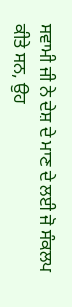ਸਵਾਮੀ ਜੀ ਨੇ ਦੇਸ਼ ਦੇ ਮਾਣ ਦੇ ਲਈ ਜੋ ਸੰਕਲਪ ਕੀਤੇ ਸਨ, ਉਹ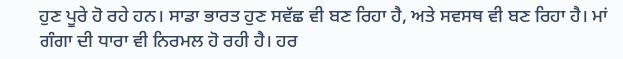ਹੁਣ ਪੂਰੇ ਹੋ ਰਹੇ ਹਨ। ਸਾਡਾ ਭਾਰਤ ਹੁਣ ਸਵੱਛ ਵੀ ਬਣ ਰਿਹਾ ਹੈ, ਅਤੇ ਸਵਸਥ ਵੀ ਬਣ ਰਿਹਾ ਹੈ। ਮਾਂ ਗੰਗਾ ਦੀ ਧਾਰਾ ਵੀ ਨਿਰਮਲ ਹੋ ਰਹੀ ਹੈ। ਹਰ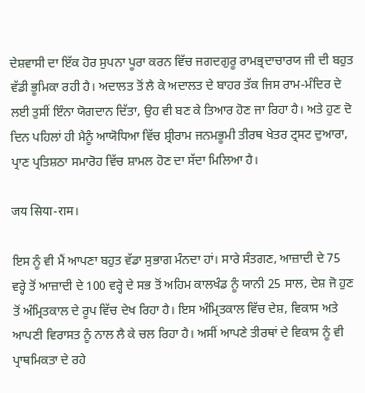ਦੇਸ਼ਵਾਸੀ ਦਾ ਇੱਕ ਹੋਰ ਸੁਪਨਾ ਪੂਰਾ ਕਰਨ ਵਿੱਚ ਜਗਦਗੁਰੂ ਰਾਮਭ੍ਰਦਾਚਾਰਯ ਜੀ ਦੀ ਬਹੁਤ ਵੱਡੀ ਭੂਮਿਕਾ ਰਹੀ ਹੈ। ਅਦਾਲਤ ਤੋਂ ਲੈ ਕੇ ਅਦਾਲਤ ਦੇ ਬਾਹਰ ਤੱਕ ਜਿਸ ਰਾਮ-ਮੰਦਿਰ ਦੇ ਲਈ ਤੁਸੀਂ ਇੰਨਾ ਯੋਗਦਾਨ ਦਿੱਤਾ, ਉਹ ਵੀ ਬਣ ਕੇ ਤਿਆਰ ਹੋਣ ਜਾ ਰਿਹਾ ਹੈ। ਅਤੇ ਹੁਣ ਦੋ ਦਿਨ ਪਹਿਲਾਂ ਹੀ ਮੈਨੂੰ ਆਯੋਧਿਆ ਵਿੱਚ ਸ਼੍ਰੀਰਾਮ ਜਨਮਭੂਮੀ ਤੀਰਥ ਖੇਤਰ ਟ੍ਰਸਟ ਦੁਆਰਾ, ਪ੍ਰਾਣ ਪ੍ਰਤਿਸ਼ਠਾ ਸਮਾਰੋਹ ਵਿੱਚ ਸ਼ਾਮਲ ਹੋਣ ਦਾ ਸੱਦਾ ਮਿਲਿਆ ਹੈ।

जय सिया-राम।

ਇਸ ਨੂੰ ਵੀ ਮੈਂ ਆਪਣਾ ਬਹੁਤ ਵੱਡਾ ਸੁਭਾਗ ਮੰਨਦਾ ਹਾਂ। ਸਾਰੇ ਸੰਤਗਣ, ਆਜ਼ਾਦੀ ਦੇ 75 ਵਰ੍ਹੇ ਤੋਂ ਆਜ਼ਾਦੀ ਦੇ 100 ਵਰ੍ਹੇ ਦੇ ਸਭ ਤੋਂ ਅਹਿਮ ਕਾਲਖੰਡ ਨੂੰ ਯਾਨੀ 25 ਸਾਲ, ਦੇਸ਼ ਜੋ ਹੁਣ ਤੋਂ ਅੰਮ੍ਰਿਤਕਾਲ ਦੇ ਰੂਪ ਵਿੱਚ ਦੇਖ ਰਿਹਾ ਹੈ। ਇਸ ਅੰਮ੍ਰਿਤਕਾਲ ਵਿੱਚ ਦੇਸ਼, ਵਿਕਾਸ ਅਤੇ ਆਪਣੀ ਵਿਰਾਸਤ ਨੂੰ ਨਾਲ ਲੈ ਕੇ ਚਲ ਰਿਹਾ ਹੈ। ਅਸੀਂ ਆਪਣੇ ਤੀਰਥਾਂ ਦੇ ਵਿਕਾਸ ਨੂੰ ਵੀ ਪ੍ਰਾਥਮਿਕਤਾ ਦੇ ਰਹੇ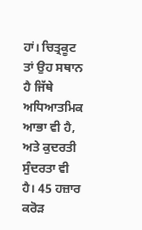ਹਾਂ। ਚਿਤ੍ਰਕੂਟ ਤਾਂ ਉਹ ਸਥਾਨ ਹੈ ਜਿੱਥੇ ਅਧਿਆਤਮਿਕ ਆਭਾ ਵੀ ਹੈ, ਅਤੇ ਕੁਦਰਤੀ ਸੁੰਦਰਤਾ ਵੀ ਹੈ। 45 ਹਜ਼ਾਰ ਕਰੋੜ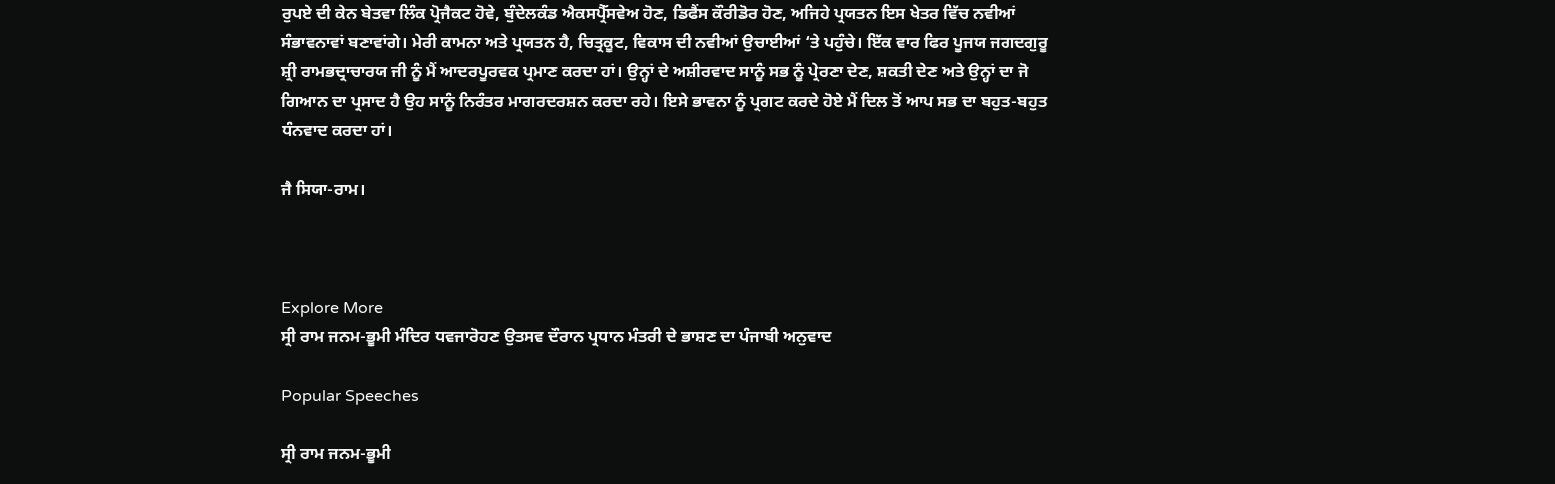ਰੁਪਏ ਦੀ ਕੇਨ ਬੇਤਵਾ ਲਿੰਕ ਪ੍ਰੋਜੈਕਟ ਹੋਵੇ, ਬੁੰਦੇਲਕੰਡ ਐਕਸਪ੍ਰੈੱਸਵੇਅ ਹੋਣ, ਡਿਫੈਂਸ ਕੌਰੀਡੋਰ ਹੋਣ, ਅਜਿਹੇ ਪ੍ਰਯਤਨ ਇਸ ਖੇਤਰ ਵਿੱਚ ਨਵੀਆਂ ਸੰਭਾਵਨਾਵਾਂ ਬਣਾਵਾਂਗੇ। ਮੇਰੀ ਕਾਮਨਾ ਅਤੇ ਪ੍ਰਯਤਨ ਹੈ, ਚਿਤ੍ਰਕੂਟ, ਵਿਕਾਸ ਦੀ ਨਵੀਆਂ ਉਚਾਈਆਂ ‘ਤੇ ਪਹੁੰਚੇ। ਇੱਕ ਵਾਰ ਫਿਰ ਪੂਜਯ ਜਗਦਗੁਰੂ ਸ਼੍ਰੀ ਰਾਮਭਦ੍ਰਾਚਾਰਯ ਜੀ ਨੂੰ ਮੈਂ ਆਦਰਪੂਰਵਕ ਪ੍ਰਮਾਣ ਕਰਦਾ ਹਾਂ। ਉਨ੍ਹਾਂ ਦੇ ਅਸ਼ੀਰਵਾਦ ਸਾਨੂੰ ਸਭ ਨੂੰ ਪ੍ਰੇਰਣਾ ਦੇਣ, ਸ਼ਕਤੀ ਦੇਣ ਅਤੇ ਉਨ੍ਹਾਂ ਦਾ ਜੋ ਗਿਆਨ ਦਾ ਪ੍ਰਸਾਦ ਹੈ ਉਹ ਸਾਨੂੰ ਨਿਰੰਤਰ ਮਾਗਰਦਰਸ਼ਨ ਕਰਦਾ ਰਹੇ। ਇਸੇ ਭਾਵਨਾ ਨੂੰ ਪ੍ਰਗਟ ਕਰਦੇ ਹੋਏ ਮੈਂ ਦਿਲ ਤੋਂ ਆਪ ਸਭ ਦਾ ਬਹੁਤ-ਬਹੁਤ ਧੰਨਵਾਦ ਕਰਦਾ ਹਾਂ।

ਜੈ ਸਿਯਾ-ਰਾਮ।



Explore More
ਸ੍ਰੀ ਰਾਮ ਜਨਮ-ਭੂਮੀ ਮੰਦਿਰ ਧਵਜਾਰੋਹਣ ਉਤਸਵ ਦੌਰਾਨ ਪ੍ਰਧਾਨ ਮੰਤਰੀ ਦੇ ਭਾਸ਼ਣ ਦਾ ਪੰਜਾਬੀ ਅਨੁਵਾਦ

Popular Speeches

ਸ੍ਰੀ ਰਾਮ ਜਨਮ-ਭੂਮੀ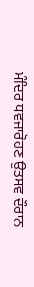ਮੰਦਿਰ ਧਵਜਾਰੋਹਣ ਉਤਸਵ ਦੌਰਾਨ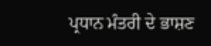ਪ੍ਰਧਾਨ ਮੰਤਰੀ ਦੇ ਭਾਸ਼ਣ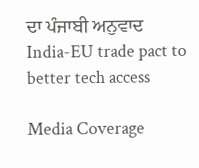ਦਾ ਪੰਜਾਬੀ ਅਨੁਵਾਦ
India-EU trade pact to better tech access

Media Coverage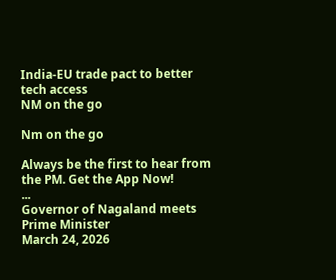India-EU trade pact to better tech access
NM on the go

Nm on the go

Always be the first to hear from the PM. Get the App Now!
...
Governor of Nagaland meets Prime Minister
March 24, 2026